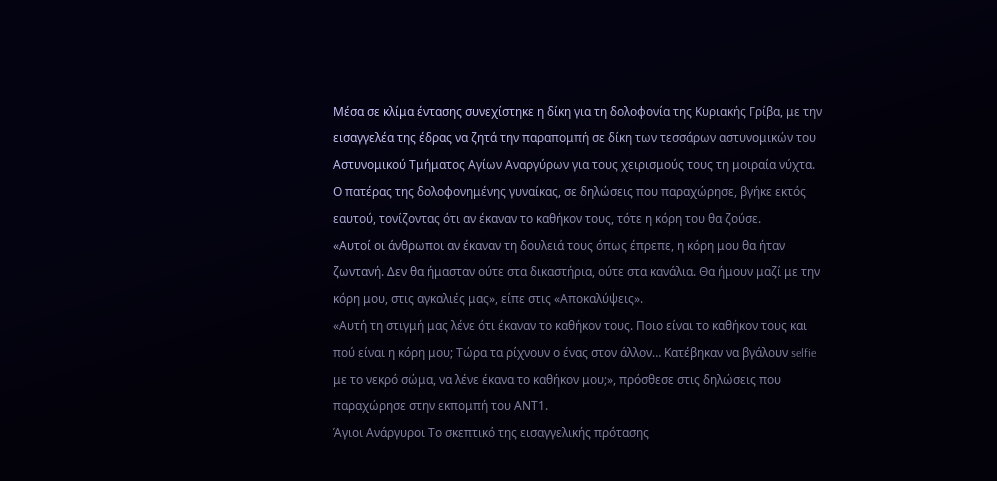Μέσα σε κλίμα έντασης συνεχίστηκε η δίκη για τη δολοφονία της Κυριακής Γρίβα, με την εισαγγελέα της έδρας να ζητά την παραπομπή σε δίκη των τεσσάρων αστυνομικών του Αστυνομικού Τμήματος Αγίων Αναργύρων για τους χειρισμούς τους τη μοιραία νύχτα.
Ο πατέρας της δολοφονημένης γυναίκας, σε δηλώσεις που παραχώρησε, βγήκε εκτός εαυτού, τονίζοντας ότι αν έκαναν το καθήκον τους, τότε η κόρη του θα ζούσε.
«Αυτοί οι άνθρωποι αν έκαναν τη δουλειά τους όπως έπρεπε, η κόρη μου θα ήταν ζωντανή. Δεν θα ήμασταν ούτε στα δικαστήρια, ούτε στα κανάλια. Θα ήμουν μαζί με την κόρη μου, στις αγκαλιές μας», είπε στις «Αποκαλύψεις».
«Αυτή τη στιγμή μας λένε ότι έκαναν το καθήκον τους. Ποιο είναι το καθήκον τους και πού είναι η κόρη μου; Τώρα τα ρίχνουν ο ένας στον άλλον… Κατέβηκαν να βγάλουν selfie με το νεκρό σώμα, να λένε έκανα το καθήκον μου;», πρόσθεσε στις δηλώσεις που παραχώρησε στην εκπομπή του ΑΝΤ1.
Άγιοι Ανάργυροι Το σκεπτικό της εισαγγελικής πρότασης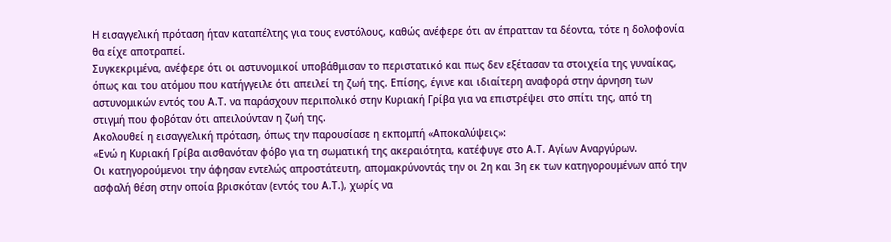Η εισαγγελική πρόταση ήταν καταπέλτης για τους ενστόλους, καθώς ανέφερε ότι αν έπρατταν τα δέοντα, τότε η δολοφονία θα είχε αποτραπεί.
Συγκεκριμένα, ανέφερε ότι οι αστυνομικοί υποβάθμισαν το περιστατικό και πως δεν εξέτασαν τα στοιχεία της γυναίκας, όπως και του ατόμου που κατήγγειλε ότι απειλεί τη ζωή της. Επίσης, έγινε και ιδιαίτερη αναφορά στην άρνηση των αστυνομικών εντός του Α.Τ. να παράσχουν περιπολικό στην Κυριακή Γρίβα για να επιστρέψει στο σπίτι της, από τη στιγμή που φοβόταν ότι απειλούνταν η ζωή της.
Ακολουθεί η εισαγγελική πρόταση, όπως την παρουσίασε η εκπομπή «Αποκαλύψεις»:
«Ενώ η Κυριακή Γρίβα αισθανόταν φόβο για τη σωματική της ακεραιότητα, κατέφυγε στο Α.Τ. Αγίων Αναργύρων.
Οι κατηγορούμενοι την άφησαν εντελώς απροστάτευτη, απομακρύνοντάς την οι 2η και 3η εκ των κατηγορουμένων από την ασφαλή θέση στην οποία βρισκόταν (εντός του Α.Τ.), χωρίς να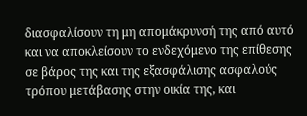διασφαλίσουν τη μη απομάκρυνσή της από αυτό και να αποκλείσουν το ενδεχόμενο της επίθεσης σε βάρος της και της εξασφάλισης ασφαλούς τρόπου μετάβασης στην οικία της, και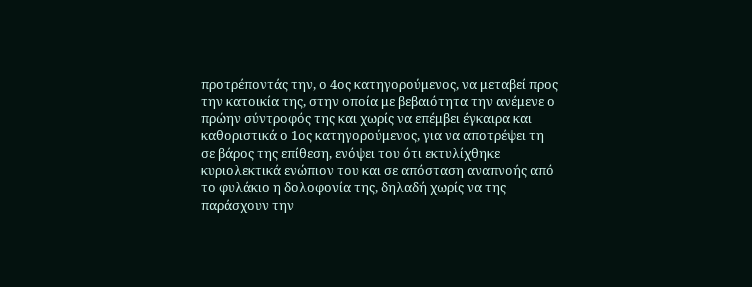προτρέποντάς την, ο 4ος κατηγορούμενος, να μεταβεί προς την κατοικία της, στην οποία με βεβαιότητα την ανέμενε ο πρώην σύντροφός της και χωρίς να επέμβει έγκαιρα και καθοριστικά ο 1ος κατηγορούμενος, για να αποτρέψει τη σε βάρος της επίθεση, ενόψει του ότι εκτυλίχθηκε κυριολεκτικά ενώπιον του και σε απόσταση αναπνοής από το φυλάκιο η δολοφονία της, δηλαδή χωρίς να της παράσχουν την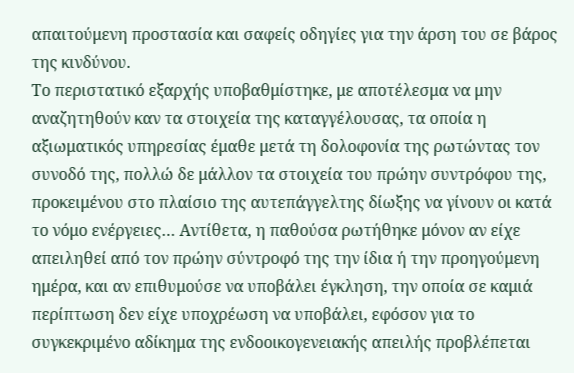απαιτούμενη προστασία και σαφείς οδηγίες για την άρση του σε βάρος της κινδύνου.
Το περιστατικό εξαρχής υποβαθμίστηκε, με αποτέλεσμα να μην αναζητηθούν καν τα στοιχεία της καταγγέλουσας, τα οποία η αξιωματικός υπηρεσίας έμαθε μετά τη δολοφονία της ρωτώντας τον συνοδό της, πολλώ δε μάλλον τα στοιχεία του πρώην συντρόφου της, προκειμένου στο πλαίσιο της αυτεπάγγελτης δίωξης να γίνουν οι κατά το νόμο ενέργειες… Αντίθετα, η παθούσα ρωτήθηκε μόνον αν είχε απειληθεί από τον πρώην σύντροφό της την ίδια ή την προηγούμενη ημέρα, και αν επιθυμούσε να υποβάλει έγκληση, την οποία σε καμιά περίπτωση δεν είχε υποχρέωση να υποβάλει, εφόσον για το συγκεκριμένο αδίκημα της ενδοοικογενειακής απειλής προβλέπεται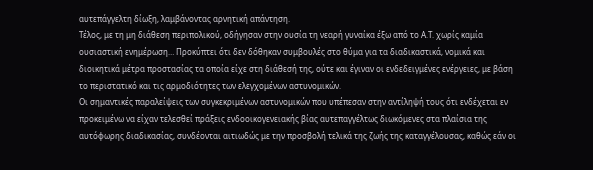αυτεπάγγελτη δίωξη, λαμβάνοντας αρνητική απάντηση.
Τέλος, με τη μη διάθεση περιπολικού, οδήγησαν στην ουσία τη νεαρή γυναίκα έξω από το Α.Τ. χωρίς καμία ουσιαστική ενημέρωση… Προκύπτει ότι δεν δόθηκαν συμβουλές στο θύμα για τα διαδικαστικά, νομικά και διοικητικά μέτρα προστασίας τα οποία είχε στη διάθεσή της, ούτε και έγιναν οι ενδεδειγμένες ενέργειες, με βάση το περιστατικό και τις αρμοδιότητες των ελεγχομένων αστυνομικών.
Οι σημαντικές παραλείψεις των συγκεκριμένων αστυνομικών που υπέπεσαν στην αντίληψή τους ότι ενδέχεται εν προκειμένω να είχαν τελεσθεί πράξεις ενδοοικογενειακής βίας αυτεπαγγέλτως διωκόμενες στα πλαίσια της αυτόφωρης διαδικασίας, συνδέονται αιτιωδώς με την προσβολή τελικά της ζωής της καταγγέλουσας, καθώς εάν οι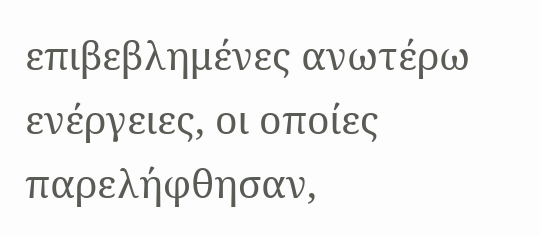επιβεβλημένες ανωτέρω ενέργειες, οι οποίες παρελήφθησαν,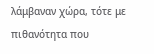λάμβαναν χώρα, τότε με πιθανότητα που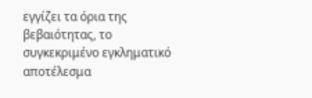εγγίζει τα όρια της βεβαιότητας, το συγκεκριμένο εγκληματικό αποτέλεσμα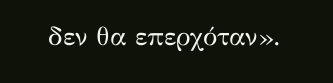δεν θα επερχόταν».